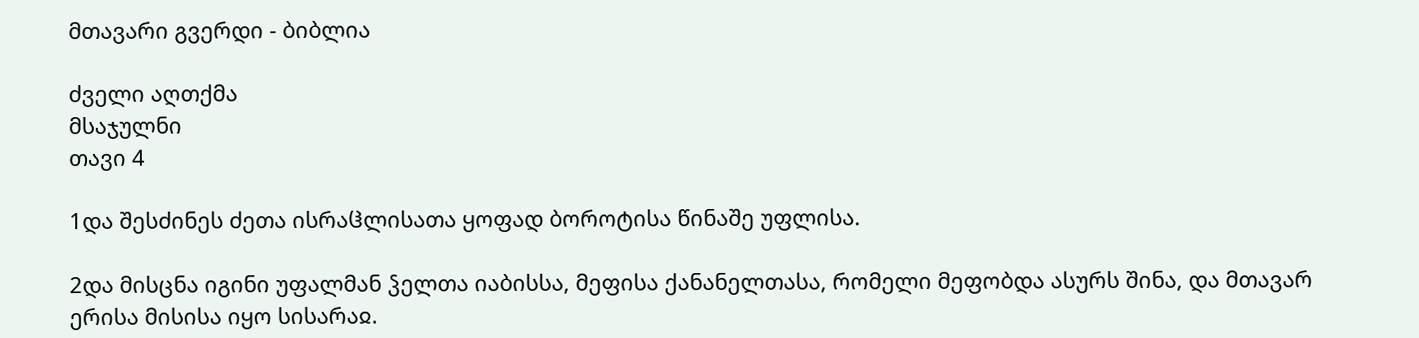მთავარი გვერდი - ბიბლია

ძველი აღთქმა
მსაჯულნი
თავი 4

1და შესძინეს ძეთა ისრაჱლისათა ყოფად ბოროტისა წინაშე უფლისა.

2და მისცნა იგინი უფალმან ჴელთა იაბისსა, მეფისა ქანანელთასა, რომელი მეფობდა ასურს შინა, და მთავარ ერისა მისისა იყო სისარაჲ.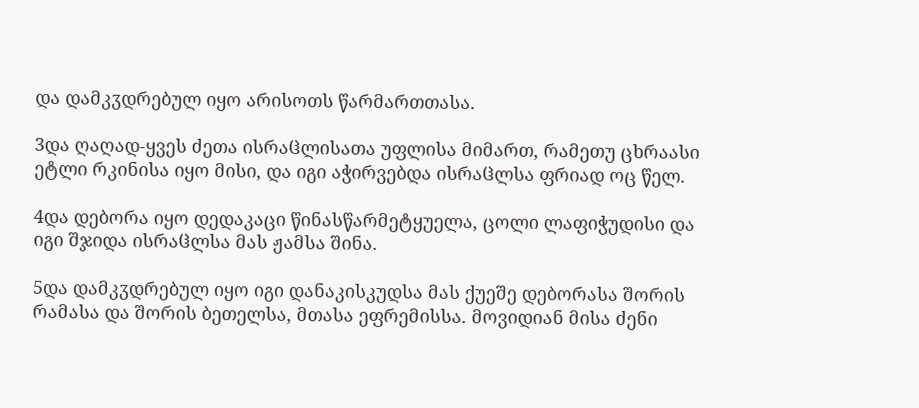და დამკჳდრებულ იყო არისოთს წარმართთასა.

3და ღაღად-ყვეს ძეთა ისრაჱლისათა უფლისა მიმართ, რამეთუ ცხრაასი ეტლი რკინისა იყო მისი, და იგი აჭირვებდა ისრაჱლსა ფრიად ოც წელ.

4და დებორა იყო დედაკაცი წინასწარმეტყუელა, ცოლი ლაფიჭუდისი და იგი შჯიდა ისრაჱლსა მას ჟამსა შინა.

5და დამკჳდრებულ იყო იგი დანაკისკუდსა მას ქუეშე დებორასა შორის რამასა და შორის ბეთელსა, მთასა ეფრემისსა. მოვიდიან მისა ძენი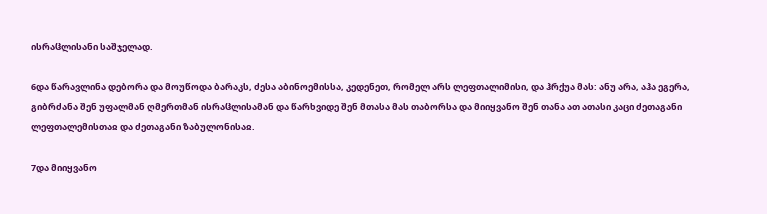ისრაჱლისანი საშჯელად.

6და წარავლინა დებორა და მოუწოდა ბარაკს, ძესა აბინოემისსა, კედენეთ, რომელ არს ლეფთალიმისი, და ჰრქუა მას: ანუ არა, აჰა ეგერა, გიბრძანა შენ უფალმან ღმერთმან ისრაჱლისამან და წარხვიდე შენ მთასა მას თაბორსა და მიიყვანო შენ თანა ათ ათასი კაცი ძეთაგანი ლეფთალემისთაჲ და ძეთაგანი ზაბულონისაჲ.

7და მიიყვანო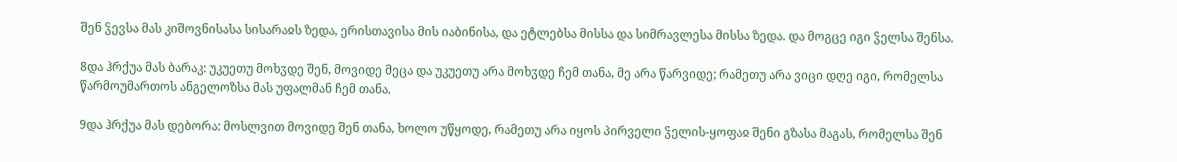შენ ჴევსა მას კიშოვნისასა სისარაჲს ზედა, ერისთავისა მის იაბინისა, და ეტლებსა მისსა და სიმრავლესა მისსა ზედა. და მოგცე იგი ჴელსა შენსა.

8და ჰრქუა მას ბარაკ: უკუეთუ მოხჳდე შენ, მოვიდე მეცა და უკუეთუ არა მოხჳდე ჩემ თანა, მე არა წარვიდე; რამეთუ არა ვიცი დღე იგი, რომელსა წარმოუმართოს ანგელოზსა მას უფალმან ჩემ თანა.

9და ჰრქუა მას დებორა: მოსლვით მოვიდე შენ თანა, ხოლო უწყოდე, რამეთუ არა იყოს პირველი ჴელის-ყოფაჲ შენი გზასა მაგას, რომელსა შენ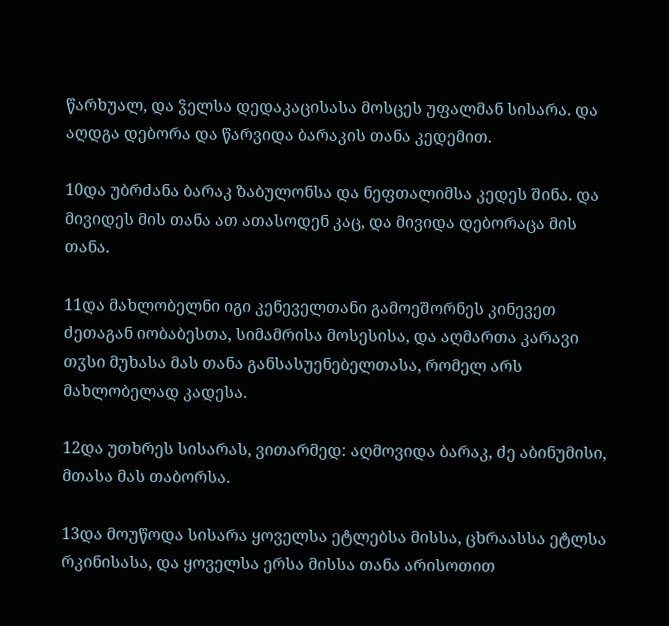წარხუალ, და ჴელსა დედაკაცისასა მოსცეს უფალმან სისარა. და აღდგა დებორა და წარვიდა ბარაკის თანა კედემით.

10და უბრძანა ბარაკ ზაბულონსა და ნეფთალიმსა კედეს შინა. და მივიდეს მის თანა ათ ათასოდენ კაც, და მივიდა დებორაცა მის თანა.

11და მახლობელნი იგი კენეველთანი გამოეშორნეს კინევეთ ძეთაგან იობაბესთა, სიმამრისა მოსესისა, და აღმართა კარავი თჳსი მუხასა მას თანა განსასუენებელთასა, რომელ არს მახლობელად კადესა.

12და უთხრეს სისარას, ვითარმედ: აღმოვიდა ბარაკ, ძე აბინუმისი, მთასა მას თაბორსა.

13და მოუწოდა სისარა ყოველსა ეტლებსა მისსა, ცხრაასსა ეტლსა რკინისასა, და ყოველსა ერსა მისსა თანა არისოთით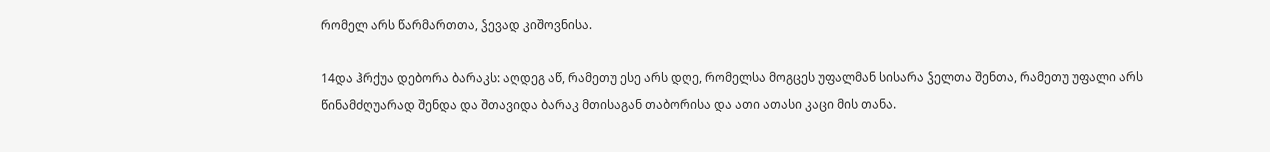რომელ არს წარმართთა, ჴევად კიშოვნისა.

14და ჰრქუა დებორა ბარაკს: აღდეგ აწ, რამეთუ ესე არს დღე, რომელსა მოგცეს უფალმან სისარა ჴელთა შენთა, რამეთუ უფალი არს წინამძღუარად შენდა და შთავიდა ბარაკ მთისაგან თაბორისა და ათი ათასი კაცი მის თანა.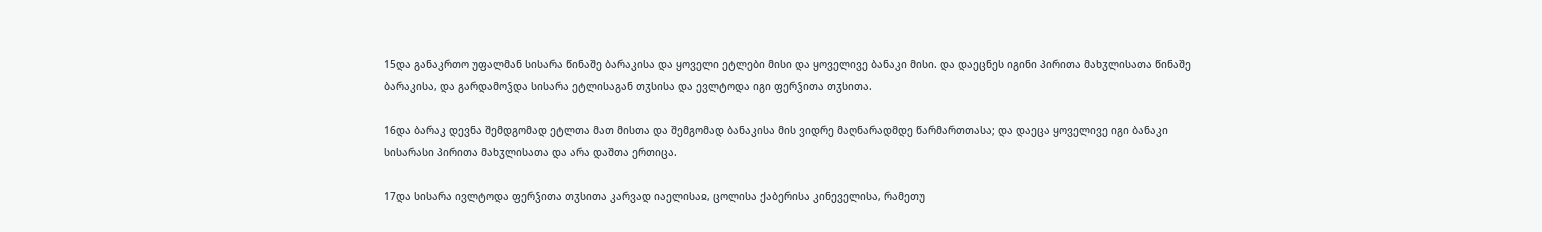15და განაკრთო უფალმან სისარა წინაშე ბარაკისა და ყოველი ეტლები მისი და ყოველივე ბანაკი მისი. და დაეცნეს იგინი პირითა მახჳლისათა წინაშე ბარაკისა, და გარდამოჴდა სისარა ეტლისაგან თჳსისა და ევლტოდა იგი ფერჴითა თჳსითა.

16და ბარაკ დევნა შემდგომად ეტლთა მათ მისთა და შემგომად ბანაკისა მის ვიდრე მაღნარადმდე წარმართთასა; და დაეცა ყოველივე იგი ბანაკი სისარასი პირითა მახჳლისათა და არა დაშთა ერთიცა.

17და სისარა ივლტოდა ფერჴითა თჳსითა კარვად იაელისაჲ, ცოლისა ქაბერისა კინეველისა, რამეთუ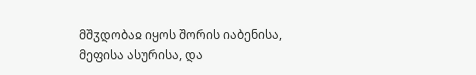მშჳდობაჲ იყოს შორის იაბენისა, მეფისა ასურისა, და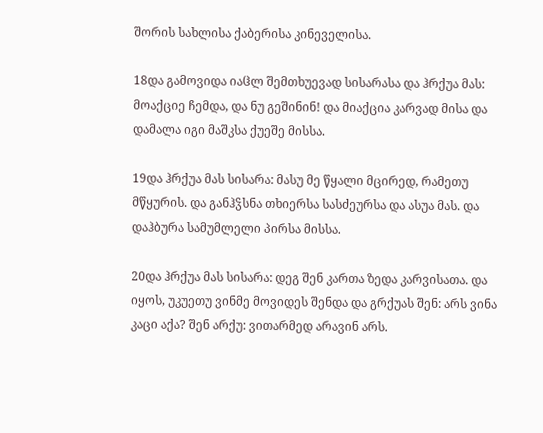შორის სახლისა ქაბერისა კინეველისა.

18და გამოვიდა იაჱლ შემთხუევად სისარასა და ჰრქუა მას: მოაქციე ჩემდა, და ნუ გეშინინ! და მიაქცია კარვად მისა და დამალა იგი მაშკსა ქუეშე მისსა.

19და ჰრქუა მას სისარა: მასუ მე წყალი მცირედ, რამეთუ მწყურის. და განჰჴსნა თხიერსა სასძეურსა და ასუა მას. და დაჰბურა სამუმლელი პირსა მისსა.

20და ჰრქუა მას სისარა: დეგ შენ კართა ზედა კარვისათა. და იყოს, უკუეთუ ვინმე მოვიდეს შენდა და გრქუას შენ: არს ვინა კაცი აქა? შენ არქუ: ვითარმედ არავინ არს.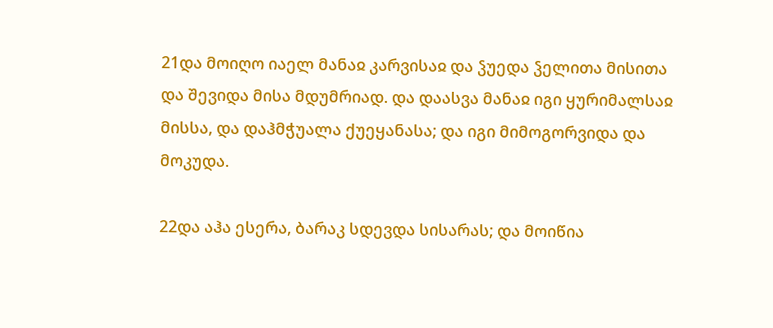21და მოიღო იაელ მანაჲ კარვისაჲ და ჴუედა ჴელითა მისითა და შევიდა მისა მდუმრიად. და დაასვა მანაჲ იგი ყურიმალსაჲ მისსა, და დაჰმჭუალა ქუეყანასა; და იგი მიმოგორვიდა და მოკუდა.

22და აჰა ესერა, ბარაკ სდევდა სისარას; და მოიწია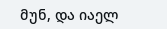მუნ, და იაელ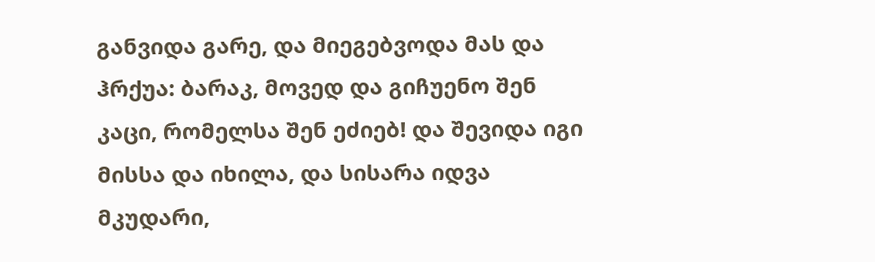განვიდა გარე, და მიეგებვოდა მას და ჰრქუა: ბარაკ, მოვედ და გიჩუენო შენ კაცი, რომელსა შენ ეძიებ! და შევიდა იგი მისსა და იხილა, და სისარა იდვა მკუდარი,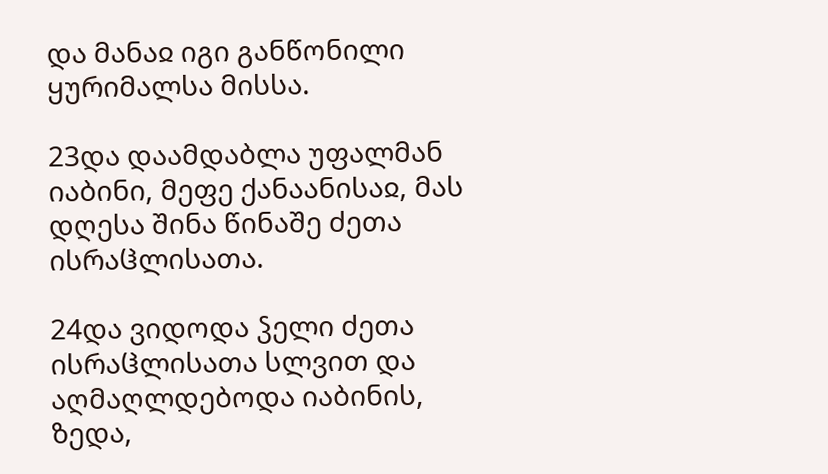და მანაჲ იგი განწონილი ყურიმალსა მისსა.

23და დაამდაბლა უფალმან იაბინი, მეფე ქანაანისაჲ, მას დღესა შინა წინაშე ძეთა ისრაჱლისათა.

24და ვიდოდა ჴელი ძეთა ისრაჱლისათა სლვით და აღმაღლდებოდა იაბინის, ზედა,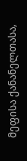მეფისა ქანანელთასა,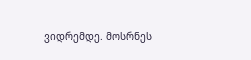ვიდრემდე. მოსრნეს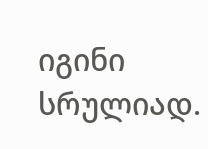იგინი სრულიად.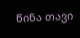წინა თავი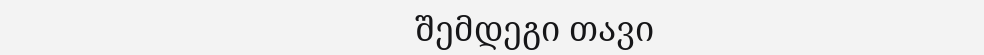შემდეგი თავი